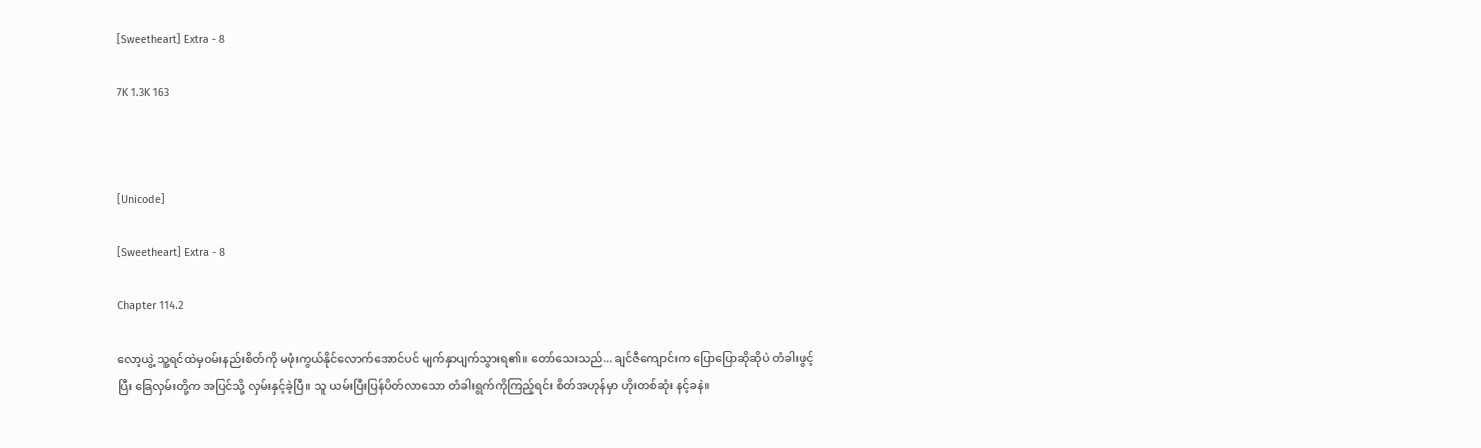[Sweetheart] Extra - 8

7K 1.3K 163



[Unicode]

[Sweetheart] Extra - 8

Chapter 114.2

လော့ယွဲ့ သူ့ရင်ထဲမှဝမ်းနည်းစိတ်ကို မဖုံးကွယ်နိုင်လောက်အောင်ပင် မျက်နှာပျက်သွားရ၏။ တော်သေးသည်... ချင်ဇီကျောင်းက ပြောပြောဆိုဆိုပဲ တံခါးဖွင့်ပြီး ခြေလှမ်းတို့က အပြင်သို့ လှမ်းနှင့်ခဲ့ပြီ။ သူ ယမ်းပြီးပြန်ပိတ်လာသော တံခါးရွက်ကိုကြည့်ရင်း စိတ်အဟုန်မှာ ဟိုးတစ်ဆုံး နင့်ခနဲ။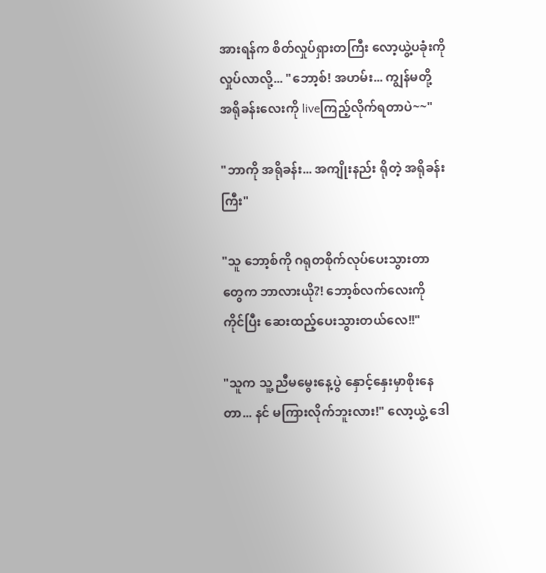အားရန်က စိတ်လှုပ်ရှားတကြီး လော့ယွဲ့ပခုံးကို လှုပ်လာလို့... "ဘော့စ်! အဟမ်း... ကျွန်မတို့ အရိုခန်းလေးကို liveကြည့်လိုက်ရတာပဲ~~"

"ဘာကို အရိုခန်း... အကျိုးနည်း ရိုတဲ့ အရိုခန်းကြီး"

"သူ ဘော့စ်ကို ဂရုတစိုက်လုပ်ပေးသွားတာတွေက ဘာလားယို?! ဘော့စ်လက်လေးကို ကိုင်ပြီး ဆေးထည့်ပေးသွားတယ်လေ!!"

"သူက သူ့ ညီမမွေးနေ့ပွဲ နှောင့်နှေးမှာစိုးနေတာ... နင် မကြားလိုက်ဘူးလား!" လော့ယွဲ့ ဒေါ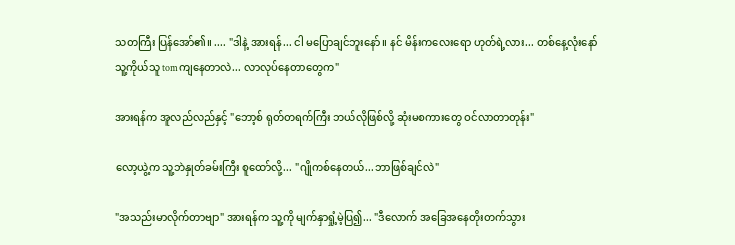သတကြီး ပြန်အော်၏။ .... "ဒါနဲ့ အားရန်... ငါ မပြောချင်ဘူးနော်။ နင် မိန်းကလေးရော ဟုတ်ရဲ့လား... တစ်နေ့လုံးနော် သူ့ကိုယ်သူ tomကျနေတာလဲ... လာလုပ်နေတာတွေက"

အားရန်က အူလည်လည်နှင့် "ဘော့စ် ရုတ်တရက်ကြီး ဘယ်လိုဖြစ်လို့ ဆုံးမစကားတွေ ဝင်လာတာတုန်း"

လော့ယွဲ့က သူ့ဘဲနှုတ်ခမ်းကြီး စူထော်လို့... "ဂျိုကစ်နေတယ်...ဘာဖြစ်ချင်လဲ"

"အသည်းမာလိုက်တာဗျာ" အားရန်က သူ့ကို မျက်နှာရှုံ့မဲ့ပြ၍... "ဒီလောက် အခြေအနေတိုးတက်သွား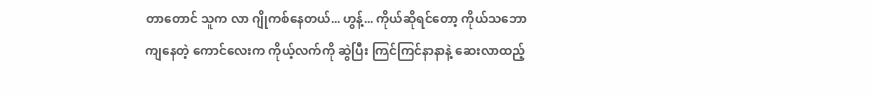တာတောင် သူက လာ ဂျိုကစ်နေတယ်... ဟွန့်... ကိုယ်ဆိုရင်တော့ ကိုယ်သဘောကျနေတဲ့ ကောင်လေးက ကိုယ့်လက်ကို ဆွဲပြီး ကြင်ကြင်နာနာနဲ့ ဆေးလာထည့်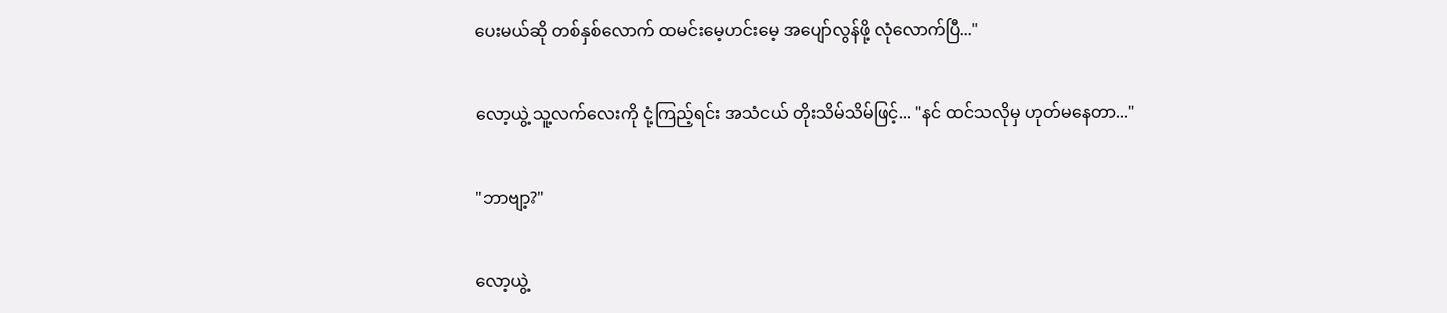ပေးမယ်ဆို တစ်နှစ်လောက် ထမင်းမေ့ဟင်းမေ့ အပျော်လွန်ဖို့ လုံလောက်ပြီ..."

လော့ယွဲ့ သူ့လက်လေးကို ငုံ့ကြည့်ရင်း အသံငယ် တိုးသိမ်သိမ်ဖြင့်... "နင် ထင်သလိုမှ ဟုတ်မနေတာ..."

"ဘာဗျာ့?"

လော့ယွဲ့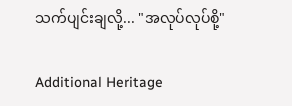သက်ပျင်းချလို့... "အလုပ်လုပ်စို့"

Additional Heritage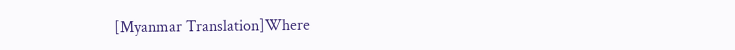[Myanmar Translation]Where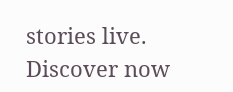stories live. Discover now